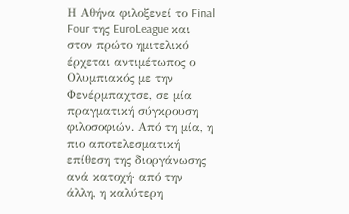Η Αθήνα φιλοξενεί το Final Four της EuroLeague και στον πρώτο ημιτελικό έρχεται αντιμέτωπος ο Ολυμπιακός με την Φενέρμπαχτσε, σε μία πραγματική σύγκρουση φιλοσοφιών. Από τη μία, η πιο αποτελεσματική επίθεση της διοργάνωσης ανά κατοχή· από την άλλη, η καλύτερη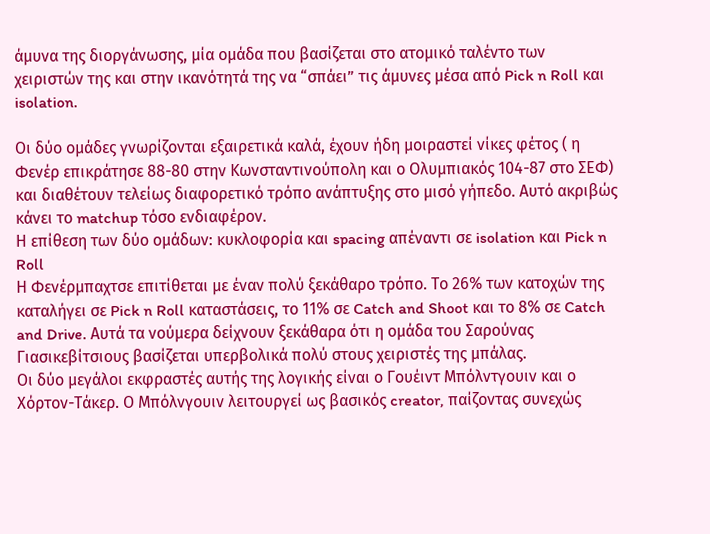άμυνα της διοργάνωσης, μία ομάδα που βασίζεται στο ατομικό ταλέντο των χειριστών της και στην ικανότητά της να “σπάει” τις άμυνες μέσα από Pick n Roll και isolation.

Οι δύο ομάδες γνωρίζονται εξαιρετικά καλά, έχουν ήδη μοιραστεί νίκες φέτος ( η Φενέρ επικράτησε 88-80 στην Κωνσταντινούπολη και ο Ολυμπιακός 104-87 στο ΣΕΦ) και διαθέτουν τελείως διαφορετικό τρόπο ανάπτυξης στο μισό γήπεδο. Αυτό ακριβώς κάνει το matchup τόσο ενδιαφέρον.
Η επίθεση των δύο ομάδων: κυκλοφορία και spacing απέναντι σε isolation και Pick n Roll
Η Φενέρμπαχτσε επιτίθεται με έναν πολύ ξεκάθαρο τρόπο. Το 26% των κατοχών της καταλήγει σε Pick n Roll καταστάσεις, το 11% σε Catch and Shoot και το 8% σε Catch and Drive. Αυτά τα νούμερα δείχνουν ξεκάθαρα ότι η ομάδα του Σαρούνας Γιασικεβίτσιους βασίζεται υπερβολικά πολύ στους χειριστές της μπάλας.
Οι δύο μεγάλοι εκφραστές αυτής της λογικής είναι ο Γουέιντ Μπόλντγουιν και ο Χόρτον-Τάκερ. Ο Μπόλνγουιν λειτουργεί ως βασικός creator, παίζοντας συνεχώς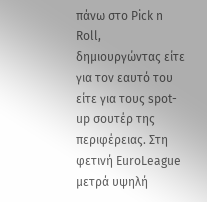πάνω στο Pick n Roll, δημιουργώντας είτε για τον εαυτό του είτε για τους spot-up σουτέρ της περιφέρειας. Στη φετινή EuroLeague μετρά υψηλή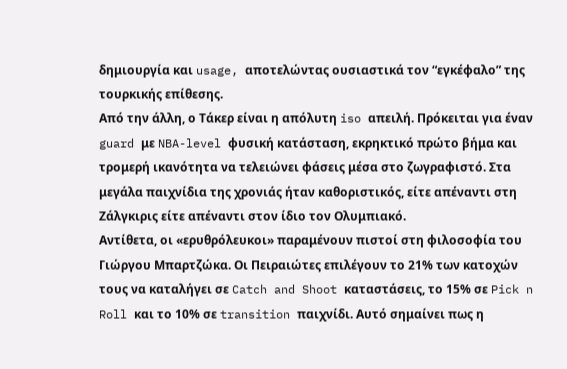δημιουργία και usage, αποτελώντας ουσιαστικά τον “εγκέφαλο” της τουρκικής επίθεσης.
Από την άλλη, ο Τάκερ είναι η απόλυτη iso απειλή. Πρόκειται για έναν guard με NBA-level φυσική κατάσταση, εκρηκτικό πρώτο βήμα και τρομερή ικανότητα να τελειώνει φάσεις μέσα στο ζωγραφιστό. Στα μεγάλα παιχνίδια της χρονιάς ήταν καθοριστικός, είτε απέναντι στη Ζάλγκιρις είτε απέναντι στον ίδιο τον Ολυμπιακό.
Αντίθετα, οι «ερυθρόλευκοι» παραμένουν πιστοί στη φιλοσοφία του Γιώργου Μπαρτζώκα. Οι Πειραιώτες επιλέγουν το 21% των κατοχών τους να καταλήγει σε Catch and Shoot καταστάσεις, το 15% σε Pick n Roll και το 10% σε transition παιχνίδι. Αυτό σημαίνει πως η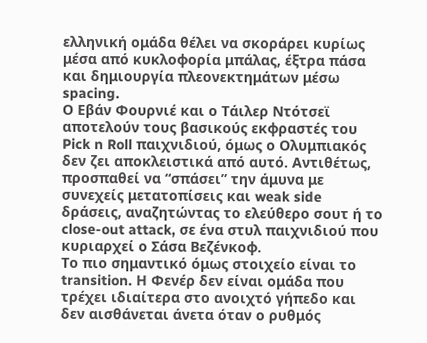ελληνική ομάδα θέλει να σκοράρει κυρίως μέσα από κυκλοφορία μπάλας, έξτρα πάσα και δημιουργία πλεονεκτημάτων μέσω spacing.
Ο Εβάν Φουρνιέ και ο Τάιλερ Ντότσεϊ αποτελούν τους βασικούς εκφραστές του Pick n Roll παιχνιδιού, όμως ο Ολυμπιακός δεν ζει αποκλειστικά από αυτό. Αντιθέτως, προσπαθεί να “σπάσει” την άμυνα με συνεχείς μετατοπίσεις και weak side δράσεις, αναζητώντας το ελεύθερο σουτ ή το close-out attack, σε ένα στυλ παιχνιδιού που κυριαρχεί ο Σάσα Βεζένκοφ.
Το πιο σημαντικό όμως στοιχείο είναι το transition. Η Φενέρ δεν είναι ομάδα που τρέχει ιδιαίτερα στο ανοιχτό γήπεδο και δεν αισθάνεται άνετα όταν ο ρυθμός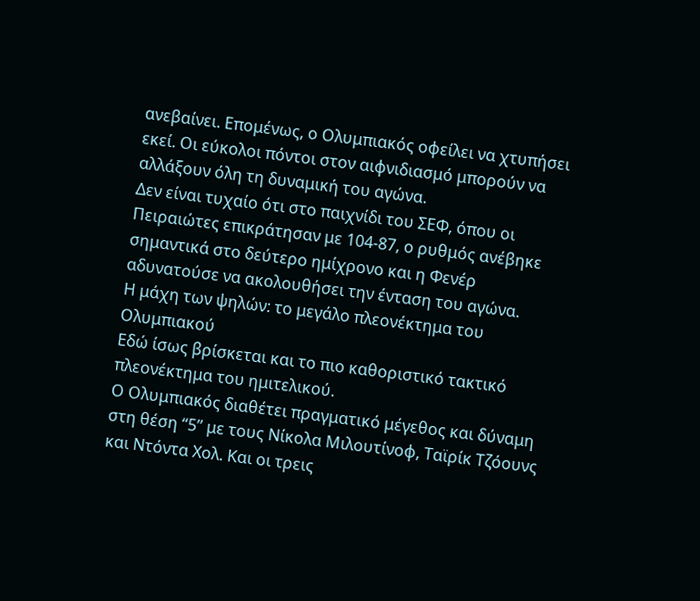ανεβαίνει. Επομένως, ο Ολυμπιακός οφείλει να χτυπήσει εκεί. Οι εύκολοι πόντοι στον αιφνιδιασμό μπορούν να αλλάξουν όλη τη δυναμική του αγώνα.
Δεν είναι τυχαίο ότι στο παιχνίδι του ΣΕΦ, όπου οι Πειραιώτες επικράτησαν με 104-87, ο ρυθμός ανέβηκε σημαντικά στο δεύτερο ημίχρονο και η Φενέρ αδυνατούσε να ακολουθήσει την ένταση του αγώνα.
Η μάχη των ψηλών: το μεγάλο πλεονέκτημα του Ολυμπιακού
Εδώ ίσως βρίσκεται και το πιο καθοριστικό τακτικό πλεονέκτημα του ημιτελικού.
Ο Ολυμπιακός διαθέτει πραγματικό μέγεθος και δύναμη στη θέση “5” με τους Νίκολα Μιλουτίνοφ, Ταϊρίκ Τζόουνς και Ντόντα Χολ. Και οι τρεις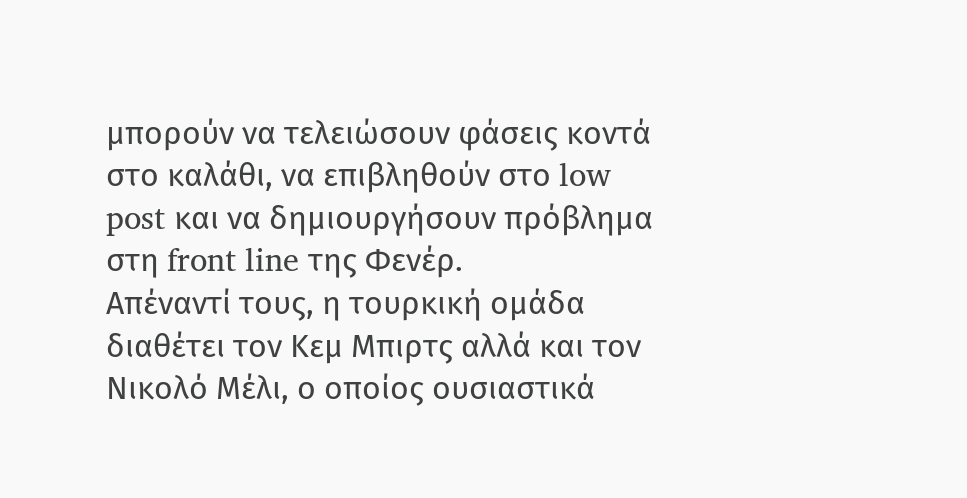μπορούν να τελειώσουν φάσεις κοντά στο καλάθι, να επιβληθούν στο low post και να δημιουργήσουν πρόβλημα στη front line της Φενέρ.
Απέναντί τους, η τουρκική ομάδα διαθέτει τον Κεμ Μπιρτς αλλά και τον Νικολό Μέλι, ο οποίος ουσιαστικά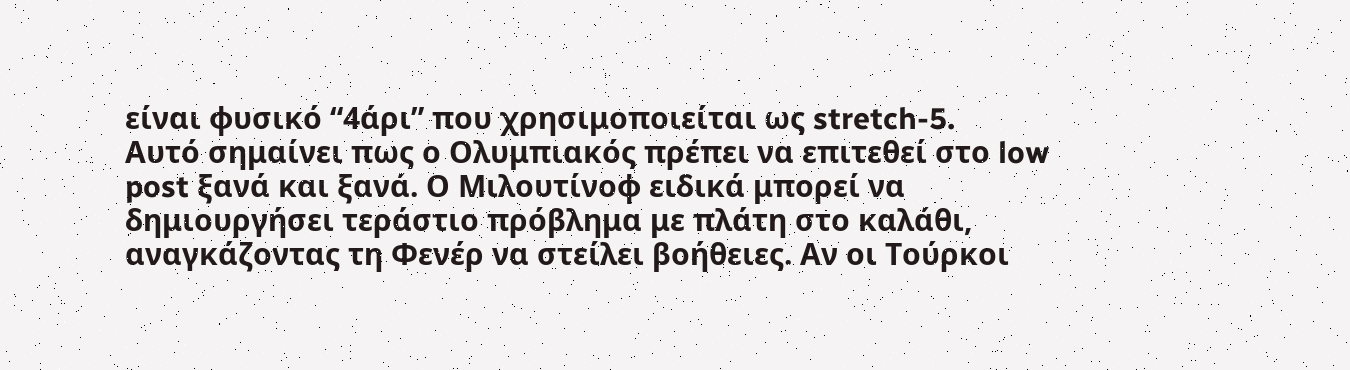είναι φυσικό “4άρι” που χρησιμοποιείται ως stretch-5.
Αυτό σημαίνει πως ο Ολυμπιακός πρέπει να επιτεθεί στο low post ξανά και ξανά. Ο Μιλουτίνοφ ειδικά μπορεί να δημιουργήσει τεράστιο πρόβλημα με πλάτη στο καλάθι, αναγκάζοντας τη Φενέρ να στείλει βοήθειες. Αν οι Τούρκοι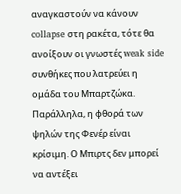αναγκαστούν να κάνουν collapse στη ρακέτα, τότε θα ανοίξουν οι γνωστές weak side συνθήκες που λατρεύει η ομάδα του Μπαρτζώκα.
Παράλληλα, η φθορά των ψηλών της Φενέρ είναι κρίσιμη. Ο Μπιρτς δεν μπορεί να αντέξει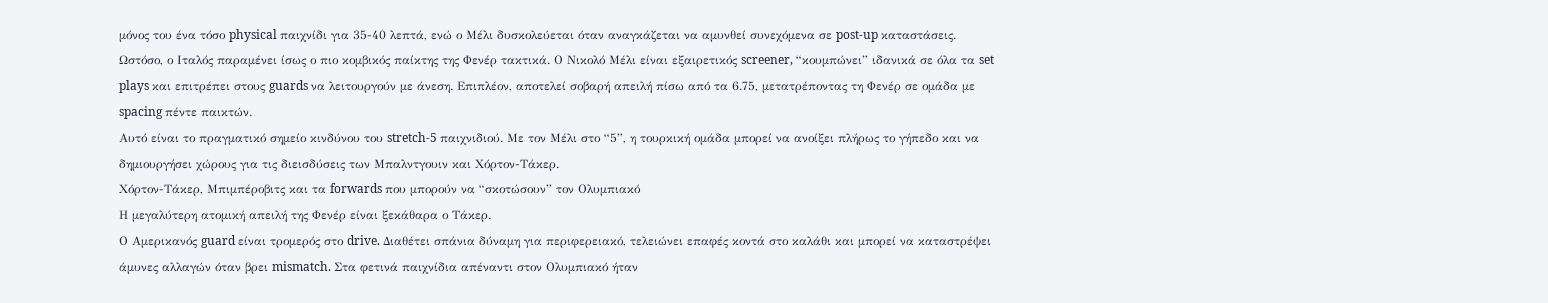μόνος του ένα τόσο physical παιχνίδι για 35-40 λεπτά, ενώ ο Μέλι δυσκολεύεται όταν αναγκάζεται να αμυνθεί συνεχόμενα σε post-up καταστάσεις.
Ωστόσο, ο Ιταλός παραμένει ίσως ο πιο κομβικός παίκτης της Φενέρ τακτικά. Ο Νικολό Μέλι είναι εξαιρετικός screener, “κουμπώνει” ιδανικά σε όλα τα set plays και επιτρέπει στους guards να λειτουργούν με άνεση. Επιπλέον, αποτελεί σοβαρή απειλή πίσω από τα 6.75, μετατρέποντας τη Φενέρ σε ομάδα με spacing πέντε παικτών.
Αυτό είναι το πραγματικό σημείο κινδύνου του stretch-5 παιχνιδιού. Με τον Μέλι στο “5”, η τουρκική ομάδα μπορεί να ανοίξει πλήρως το γήπεδο και να δημιουργήσει χώρους για τις διεισδύσεις των Μπαλντγουιν και Χόρτον-Τάκερ.
Χόρτον-Τάκερ, Μπιμπέροβιτς και τα forwards που μπορούν να “σκοτώσουν” τον Ολυμπιακό
Η μεγαλύτερη ατομική απειλή της Φενέρ είναι ξεκάθαρα ο Τάκερ.
Ο Αμερικανός guard είναι τρομερός στο drive. Διαθέτει σπάνια δύναμη για περιφερειακό, τελειώνει επαφές κοντά στο καλάθι και μπορεί να καταστρέψει άμυνες αλλαγών όταν βρει mismatch. Στα φετινά παιχνίδια απέναντι στον Ολυμπιακό ήταν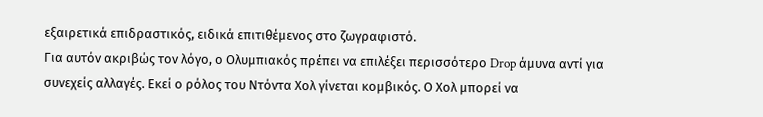εξαιρετικά επιδραστικός, ειδικά επιτιθέμενος στο ζωγραφιστό.
Για αυτόν ακριβώς τον λόγο, ο Ολυμπιακός πρέπει να επιλέξει περισσότερο Drop άμυνα αντί για συνεχείς αλλαγές. Εκεί ο ρόλος του Ντόντα Χολ γίνεται κομβικός. Ο Χολ μπορεί να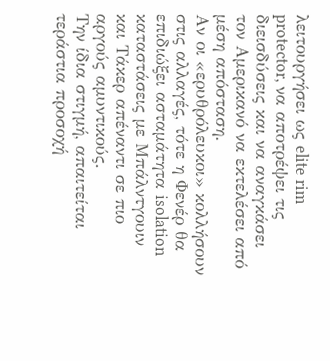λειτουργήσει ως elite rim protector, να αποτρέψει τις διεισδύσεις και να αναγκάσει τον Αμερικανό να εκτελέσει από μέση απόσταση.
Αν οι «ερυθρόλευκοι» κολλήσουν στις αλλαγές, τότε η Φενέρ θα επιδιώξει ασταμάτητα isolation καταστάσεις με Μπάλντγουιν και Τάκερ απέναντι σε πιο αργούς αμυντικούς.
Την ίδια στιγμή, απαιτείται τεράστια προσοχή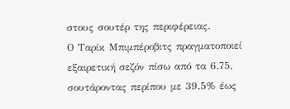στους σουτέρ της περιφέρειας.
Ο Ταρίκ Μπιμπέροβιτς πραγματοποιεί εξαιρετική σεζόν πίσω από τα 6.75, σουτάροντας περίπου με 39.5% έως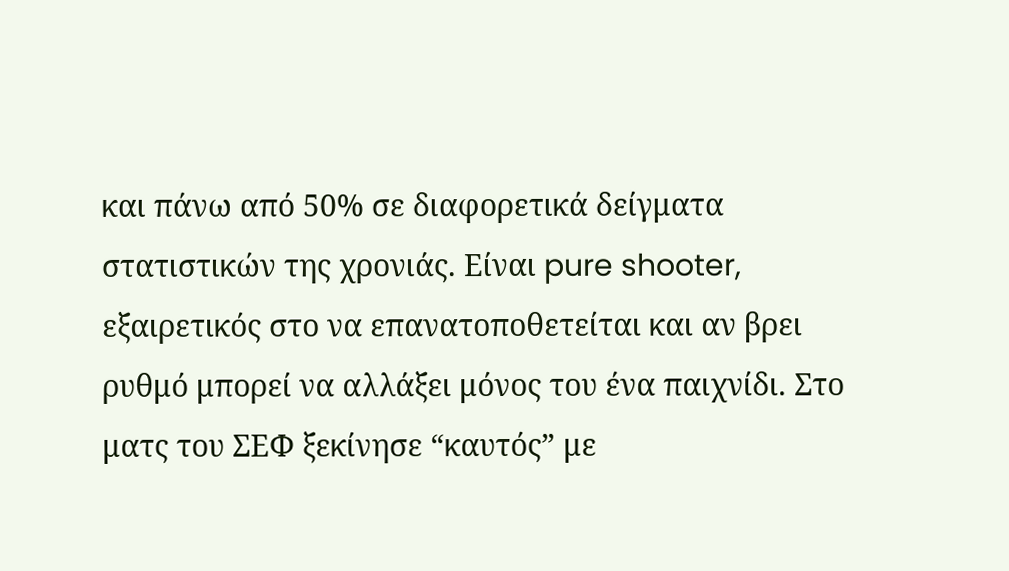και πάνω από 50% σε διαφορετικά δείγματα στατιστικών της χρονιάς. Είναι pure shooter, εξαιρετικός στο να επανατοποθετείται και αν βρει ρυθμό μπορεί να αλλάξει μόνος του ένα παιχνίδι. Στο ματς του ΣΕΦ ξεκίνησε “καυτός” με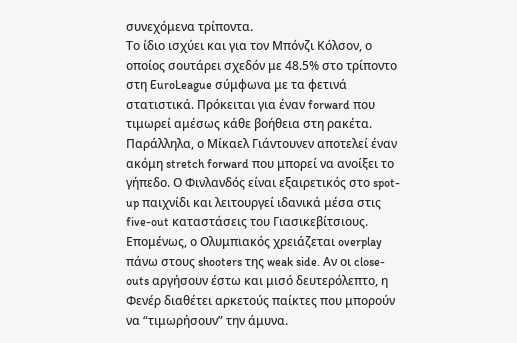συνεχόμενα τρίποντα.
Το ίδιο ισχύει και για τον Μπόνζι Κόλσον, ο οποίος σουτάρει σχεδόν με 48.5% στο τρίποντο στη EuroLeague σύμφωνα με τα φετινά στατιστικά. Πρόκειται για έναν forward που τιμωρεί αμέσως κάθε βοήθεια στη ρακέτα.
Παράλληλα, ο Μίκαελ Γιάντουνεν αποτελεί έναν ακόμη stretch forward που μπορεί να ανοίξει το γήπεδο. Ο Φινλανδός είναι εξαιρετικός στο spot-up παιχνίδι και λειτουργεί ιδανικά μέσα στις five-out καταστάσεις του Γιασικεβίτσιους.
Επομένως, ο Ολυμπιακός χρειάζεται overplay πάνω στους shooters της weak side. Αν οι close-outs αργήσουν έστω και μισό δευτερόλεπτο, η Φενέρ διαθέτει αρκετούς παίκτες που μπορούν να “τιμωρήσουν” την άμυνα.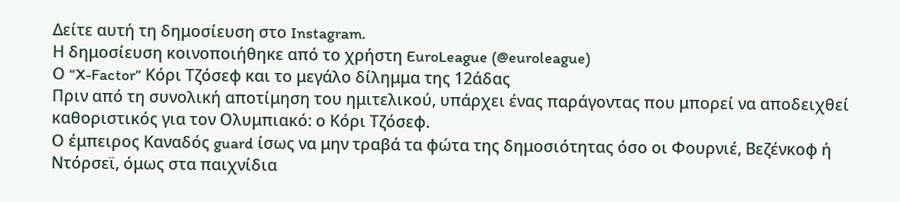Δείτε αυτή τη δημοσίευση στο Instagram.
Η δημοσίευση κοινοποιήθηκε από το χρήστη EuroLeague (@euroleague)
Ο “X-Factor” Κόρι Τζόσεφ και το μεγάλο δίλημμα της 12άδας
Πριν από τη συνολική αποτίμηση του ημιτελικού, υπάρχει ένας παράγοντας που μπορεί να αποδειχθεί καθοριστικός για τον Ολυμπιακό: ο Κόρι Τζόσεφ.
Ο έμπειρος Καναδός guard ίσως να μην τραβά τα φώτα της δημοσιότητας όσο οι Φουρνιέ, Βεζένκοφ ή Ντόρσεϊ, όμως στα παιχνίδια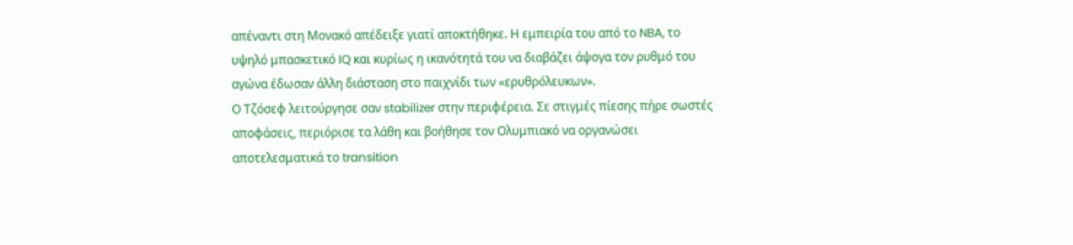απέναντι στη Μονακό απέδειξε γιατί αποκτήθηκε. Η εμπειρία του από το NBA, το υψηλό μπασκετικό IQ και κυρίως η ικανότητά του να διαβάζει άψογα τον ρυθμό του αγώνα έδωσαν άλλη διάσταση στο παιχνίδι των «ερυθρόλευκων».
Ο Τζόσεφ λειτούργησε σαν stabilizer στην περιφέρεια. Σε στιγμές πίεσης πήρε σωστές αποφάσεις, περιόρισε τα λάθη και βοήθησε τον Ολυμπιακό να οργανώσει αποτελεσματικά το transition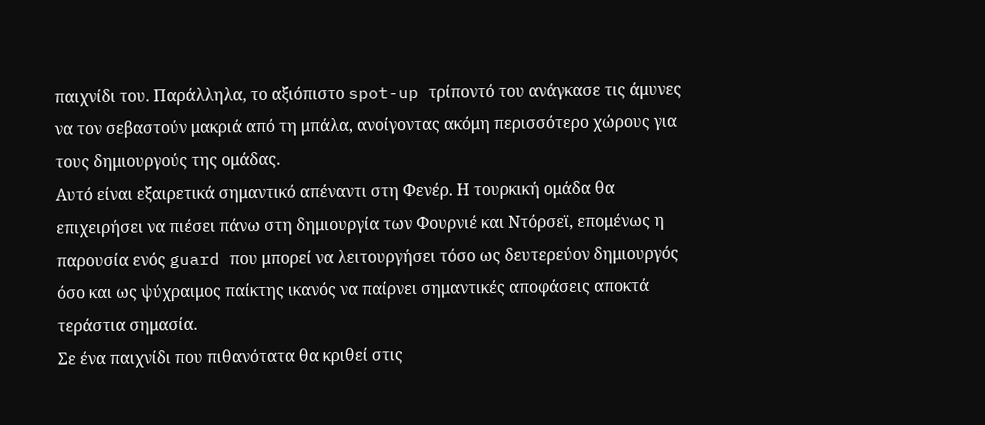παιχνίδι του. Παράλληλα, το αξιόπιστο spot-up τρίποντό του ανάγκασε τις άμυνες να τον σεβαστούν μακριά από τη μπάλα, ανοίγοντας ακόμη περισσότερο χώρους για τους δημιουργούς της ομάδας.
Αυτό είναι εξαιρετικά σημαντικό απέναντι στη Φενέρ. Η τουρκική ομάδα θα επιχειρήσει να πιέσει πάνω στη δημιουργία των Φουρνιέ και Ντόρσεϊ, επομένως η παρουσία ενός guard που μπορεί να λειτουργήσει τόσο ως δευτερεύον δημιουργός όσο και ως ψύχραιμος παίκτης ικανός να παίρνει σημαντικές αποφάσεις αποκτά τεράστια σημασία.
Σε ένα παιχνίδι που πιθανότατα θα κριθεί στις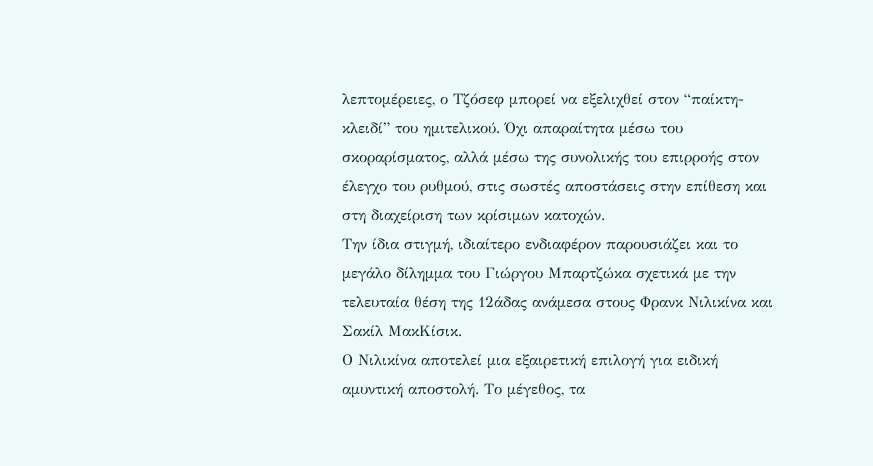λεπτομέρειες, ο Τζόσεφ μπορεί να εξελιχθεί στον “παίκτη-κλειδί” του ημιτελικού. Όχι απαραίτητα μέσω του σκοραρίσματος, αλλά μέσω της συνολικής του επιρροής στον έλεγχο του ρυθμού, στις σωστές αποστάσεις στην επίθεση και στη διαχείριση των κρίσιμων κατοχών.
Την ίδια στιγμή, ιδιαίτερο ενδιαφέρον παρουσιάζει και το μεγάλο δίλημμα του Γιώργου Μπαρτζώκα σχετικά με την τελευταία θέση της 12άδας ανάμεσα στους Φρανκ Νιλικίνα και Σακίλ ΜακΚίσικ.
Ο Νιλικίνα αποτελεί μια εξαιρετική επιλογή για ειδική αμυντική αποστολή. Το μέγεθος, τα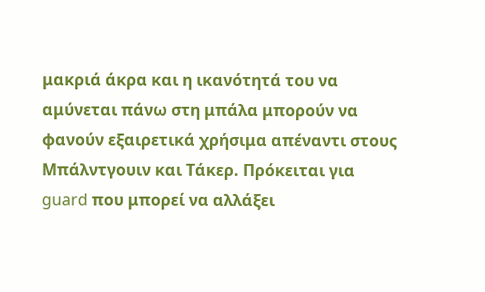μακριά άκρα και η ικανότητά του να αμύνεται πάνω στη μπάλα μπορούν να φανούν εξαιρετικά χρήσιμα απέναντι στους Μπάλντγουιν και Τάκερ. Πρόκειται για guard που μπορεί να αλλάξει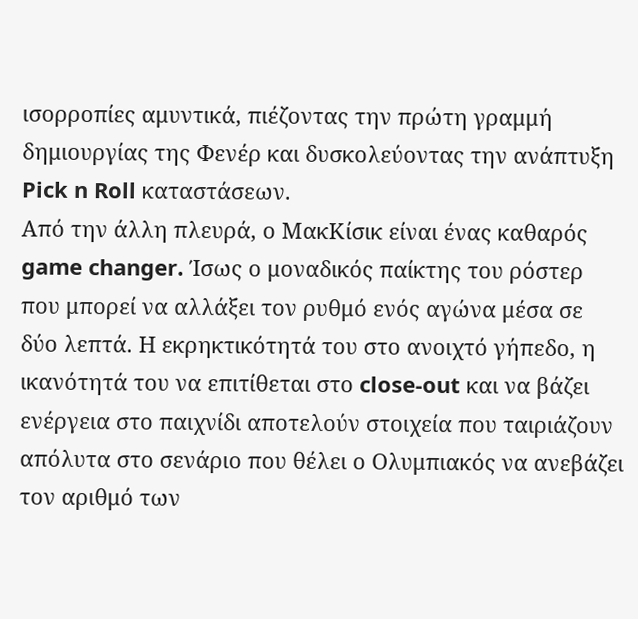ισορροπίες αμυντικά, πιέζοντας την πρώτη γραμμή δημιουργίας της Φενέρ και δυσκολεύοντας την ανάπτυξη Pick n Roll καταστάσεων.
Από την άλλη πλευρά, ο ΜακΚίσικ είναι ένας καθαρός game changer. Ίσως ο μοναδικός παίκτης του ρόστερ που μπορεί να αλλάξει τον ρυθμό ενός αγώνα μέσα σε δύο λεπτά. Η εκρηκτικότητά του στο ανοιχτό γήπεδο, η ικανότητά του να επιτίθεται στο close-out και να βάζει ενέργεια στο παιχνίδι αποτελούν στοιχεία που ταιριάζουν απόλυτα στο σενάριο που θέλει ο Ολυμπιακός να ανεβάζει τον αριθμό των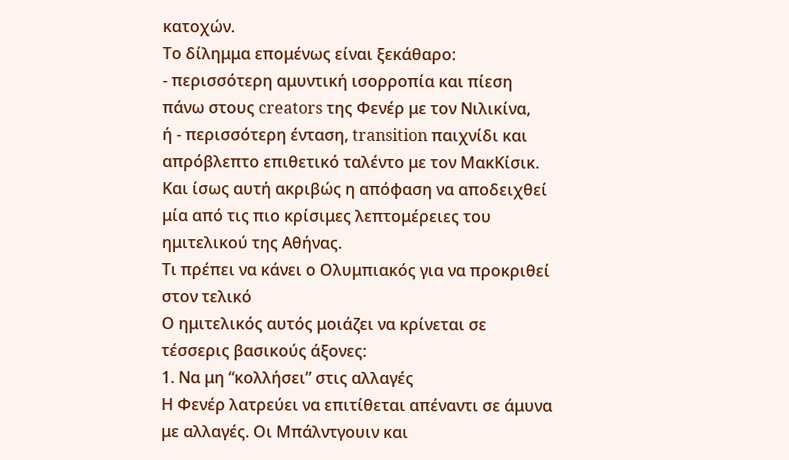κατοχών.
Το δίλημμα επομένως είναι ξεκάθαρο:
- περισσότερη αμυντική ισορροπία και πίεση πάνω στους creators της Φενέρ με τον Νιλικίνα,
ή - περισσότερη ένταση, transition παιχνίδι και απρόβλεπτο επιθετικό ταλέντο με τον ΜακΚίσικ.
Και ίσως αυτή ακριβώς η απόφαση να αποδειχθεί μία από τις πιο κρίσιμες λεπτομέρειες του ημιτελικού της Αθήνας.
Τι πρέπει να κάνει ο Ολυμπιακός για να προκριθεί στον τελικό
Ο ημιτελικός αυτός μοιάζει να κρίνεται σε τέσσερις βασικούς άξονες:
1. Να μη “κολλήσει” στις αλλαγές
Η Φενέρ λατρεύει να επιτίθεται απέναντι σε άμυνα με αλλαγές. Οι Μπάλντγουιν και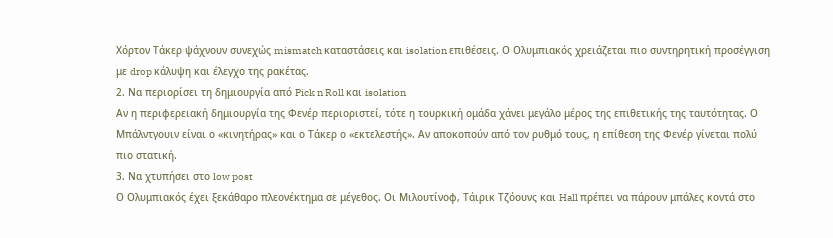Χόρτον Τάκερ ψάχνουν συνεχώς mismatch καταστάσεις και isolation επιθέσεις. Ο Ολυμπιακός χρειάζεται πιο συντηρητική προσέγγιση με drop κάλυψη και έλεγχο της ρακέτας.
2. Να περιορίσει τη δημιουργία από Pick n Roll και isolation
Αν η περιφερειακή δημιουργία της Φενέρ περιοριστεί, τότε η τουρκική ομάδα χάνει μεγάλο μέρος της επιθετικής της ταυτότητας. Ο Μπάλντγουιν είναι ο «κινητήρας» και ο Τάκερ ο «εκτελεστής». Αν αποκοπούν από τον ρυθμό τους, η επίθεση της Φενέρ γίνεται πολύ πιο στατική.
3. Να χτυπήσει στο low post
Ο Ολυμπιακός έχει ξεκάθαρο πλεονέκτημα σε μέγεθος. Οι Μιλουτίνοφ, Τάιρικ Τζόουνς και Hall πρέπει να πάρουν μπάλες κοντά στο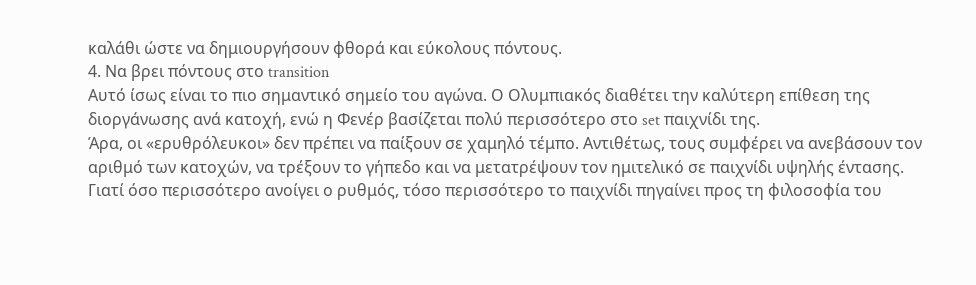καλάθι ώστε να δημιουργήσουν φθορά και εύκολους πόντους.
4. Να βρει πόντους στο transition
Αυτό ίσως είναι το πιο σημαντικό σημείο του αγώνα. Ο Ολυμπιακός διαθέτει την καλύτερη επίθεση της διοργάνωσης ανά κατοχή, ενώ η Φενέρ βασίζεται πολύ περισσότερο στο set παιχνίδι της.
Άρα, οι «ερυθρόλευκοι» δεν πρέπει να παίξουν σε χαμηλό τέμπο. Αντιθέτως, τους συμφέρει να ανεβάσουν τον αριθμό των κατοχών, να τρέξουν το γήπεδο και να μετατρέψουν τον ημιτελικό σε παιχνίδι υψηλής έντασης.
Γιατί όσο περισσότερο ανοίγει ο ρυθμός, τόσο περισσότερο το παιχνίδι πηγαίνει προς τη φιλοσοφία του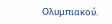Ολυμπιακού.